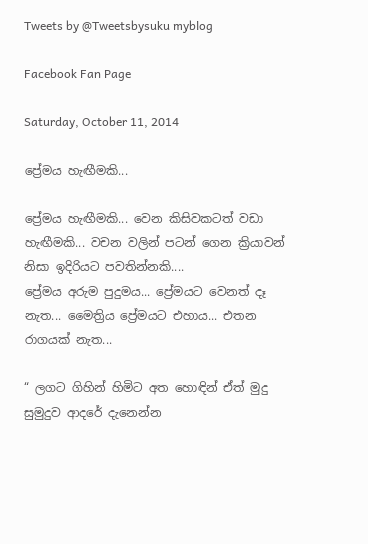Tweets by @Tweetsbysuku myblog

Facebook Fan Page

Saturday, October 11, 2014

ප්‍රේමය හැඟීමකි...

ප්‍රේමය හැඟීමකි... වෙන කිසිවකටත් වඩා හැඟීමකි... වචන වලින් පටන් ගෙන ක්‍රියාවන් නිසා ඉදිරියට පවතින්නකි....
ප්‍රේමය අරුම පුදුමය... ප්‍රේමයට වෙනත් දෑ නැත... මෛත්‍රිය ප්‍රේමයට එහාය... එතන රාගයක් නැත...

“ ලගට ගිහින් හිමිට අත හොඳින් ඒත් මුදු සුමුදුව ආදරේ දැනෙන්න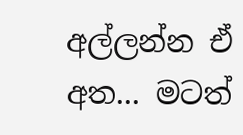අල්ලන්න ඒ අත... මටත්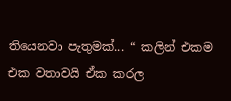තියෙනවා පැතුමක්... “ කලින් එකම එක වතාවයි ඒක කරල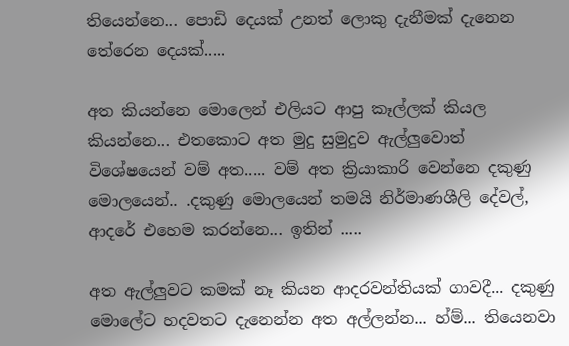තියෙන්නෙ... පොඩි දෙයක් උනත් ලොකු දැනීමක් දැනෙන තේරෙන දෙයක්.....

අත කියන්නෙ මොලෙන් එලියට ආපු කෑල්ලක් කියල කියන්නෙ... එතකොට අත මුදු සුමුදුව ඇල්ලුවොත් විශේෂයෙන් වම් අත..... වම් අත ක්‍රියාකාරි වෙන්නෙ දකුණු මොලයෙන්.. .දකුණු මොලයෙන් තමයි නිර්මාණශීලි දේවල්, ආදරේ එහෙම කරන්නෙ... ඉතින් .....

අත ඇල්ලුවට කමක් නෑ කියන ආදරවන්තියක් ගාවදී... දකුණු මොලේට හදවතට දැනෙන්න අත අල්ලන්න... හ්ම්... තියෙනවා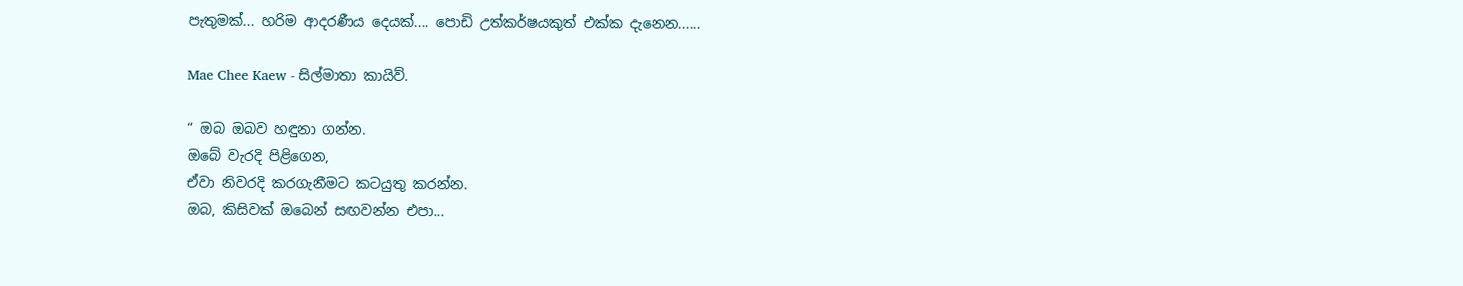පැතුමක්... හරිම ආදරණීය දෙයක්.... පොඩි උත්කර්ෂයකුත් එක්ක දැනෙන......

Mae Chee Kaew - සිල්මාතා කායිව්.

“ ඔබ ඔබව හඳුනා ගන්න.
ඔබේ වැරදි පිළිගෙන,
ඒවා නිවරදි කරගැනීමට කටයුතු කරන්න.
ඔබ, කිසිවක් ඔබෙන් සඟවන්න එපා...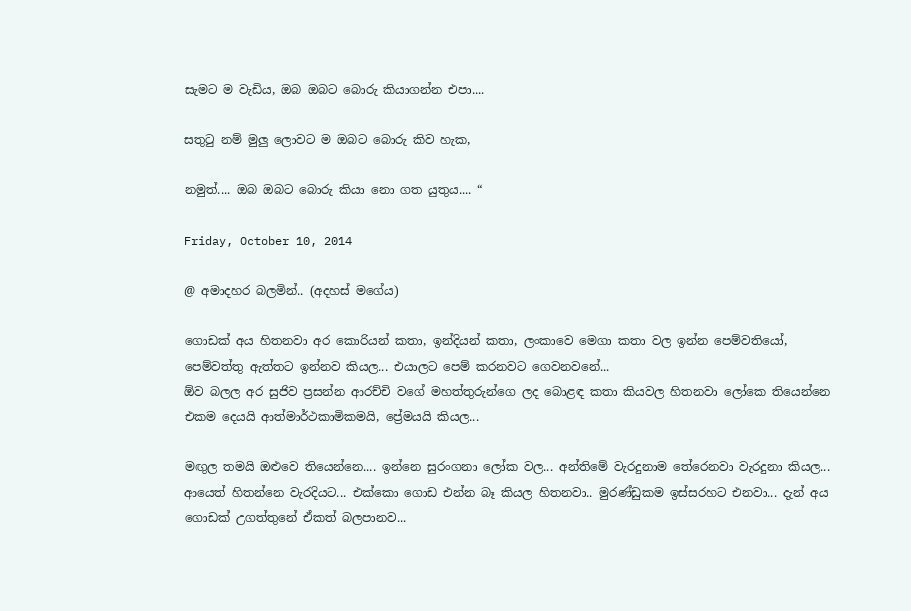සැමට ම වැඩිය, ඔබ ඔබට බොරු කියාගන්න එපා....

සතුටු නම් මුලු ලොවට ම ඔබට බොරු කිව හැක,

නමුත්.... ඔබ ඔබට බොරු කියා නො ගත යුතුය.... “

Friday, October 10, 2014

@ අමාදහර බලමින්.. (අදහස් මගේය)

ගොඩක් අය හිතනවා අර කොරියන් කතා, ඉන්දියන් කතා, ලංකාවෙ මෙගා කතා වල ඉන්න පෙම්වතියෝ, පෙම්වත්තු ඇත්තට ඉන්නව කියල... එයාලට පෙම් කරනවට ගෙවනවනේ...
ඕව බලල අර සුජිව ප්‍රසන්න ආරච්චි වගේ මහත්තුරුන්ගෙ ලද බොළඳ කතා කියවල හිතනවා ලෝකෙ තියෙන්නෙ එකම දෙයයි ආත්මාර්ථකාමිකමයි, ප්‍රේමයයි කියල...

මඟුල තමයි ඔළුවෙ තියෙන්නෙ.... ඉන්නෙ සුරංගනා ලෝක වල... අන්තිමේ වැරදුනාම තේරෙනවා වැරදුනා කියල... ආයෙත් හිතන්නෙ වැරදියට... එක්කො ගොඩ එන්න බෑ කියල හිතනවා.. මුරණ්ඩුකම ඉස්සරහට එනවා... දැන් අය ගොඩක් උගත්තුනේ ඒකත් බලපානව...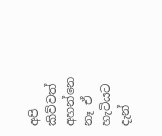අපි කිව්වත් අහන්නෙ නෑ ඒ හැටියට දැන්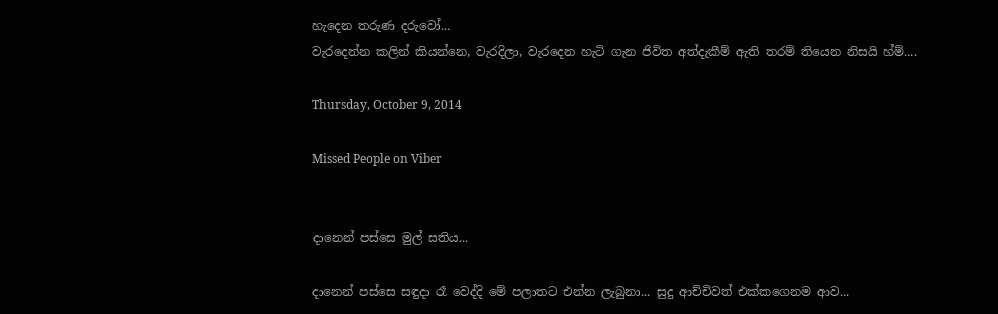හැදෙන තරුණ දරුවෝ...
වැරදෙන්න කලින් කියන්නෙ, වැරදිලා, වැරදෙන හැටි ගැන ජිවිත අත්දැකීම් ඇති තරම් තියෙන නිසයි හ්ම්....

Thursday, October 9, 2014

Missed People on Viber


දානෙන් පස්සෙ මුල් සතිය...

දානෙන් පස්සෙ සඳුදා රෑ වෙද්දි මේ පලාතට එන්න ලැබුනා... සුදු ආච්චිවත් එක්කගෙනම ආව...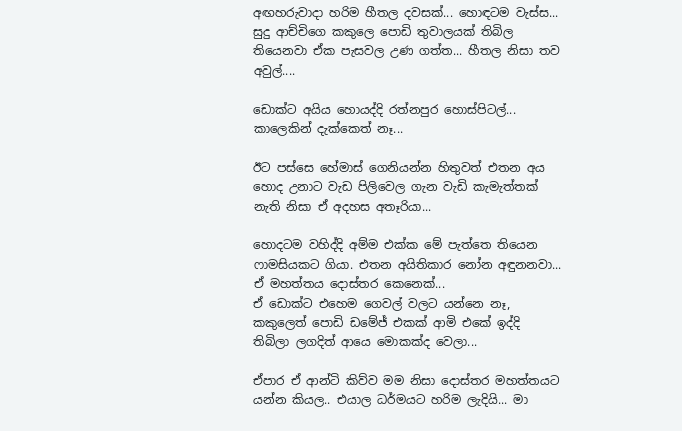අඟහරුවාදා හරිම හීතල දවසක්... හොඳටම වැස්ස... සුදු ආච්චිගෙ කකුලෙ පොඩි තුවාලයක් තිබිල තියෙනවා ඒක පැසවල උණ ගත්ත... හීතල නිසා තව අවුල්....

ඩොක්ට අයිය හොයද්දි රත්නපුර හොස්පිටල්... කාලෙකින් දැක්කෙත් නෑ...

ඊට පස්සෙ හේමාස් ගෙනියන්න හිතුවත් එතන අය හොද උනාට වැඩ පිලිවෙල ගැන වැඩි කැමැත්තක් නැති නිසා ඒ අදහස අතෑරියා...

හොදටම වහිද්දි අම්ම එක්ක මේ පැත්තෙ තියෙන ෆාමසියකට ගියා. එතන අයිතිකාර නෝන අඳුනනවා... ඒ මහත්තය දොස්තර කෙනෙක්...
ඒ ඩොක්ට එහෙම ගෙවල් වලට යන්නෙ නෑ, කකුලෙත් පොඩි ඩමේජ් එකක් ආමි එකේ ඉද්දි තිබිලා ලගදිත් ආයෙ මොකක්ද වෙලා...

ඒපාර ඒ ආන්ටි කිව්ව මම නිසා දොස්තර මහත්තයට යන්න කියල.. එයාල ධර්මයට හරිම ලැදියි... මා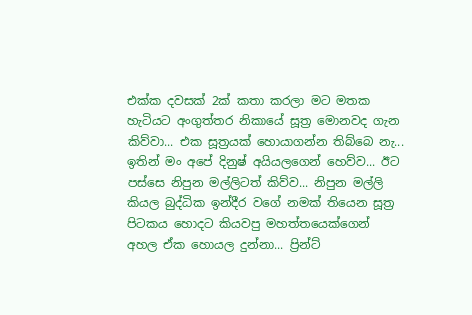එක්ක දවසක් 2ක් කතා කරලා මට මතක හැටියට අංගුත්තර නිකායේ සූත්‍ර මොනවද ගැන කිව්වා... එක සූත්‍රයක් හොයාගන්න තිබ්බෙ නැ...
ඉතින් මං අපේ දිනුෂ් අයියලගෙන් හෙව්ව... ඊට පස්සෙ නිපුන මල්ලිටත් කිව්ව... නිපුන මල්ලි කියල බුද්ධික ඉන්දීර වගේ නමක් තියෙන සූත්‍ර පිටකය හොදට කියවපු මහත්තයෙක්ගෙන් අහල ඒක හොයල දුන්නා... ප්‍රින්ට්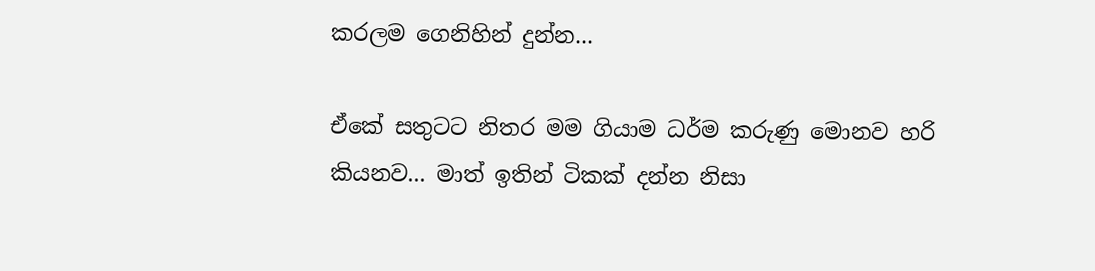කරලම ගෙනිහින් දුන්න...

ඒකේ සතුටට නිතර මම ගියාම ධර්ම කරුණු මොනව හරි කියනව... මාත් ඉතින් ටිකක් දන්න නිසා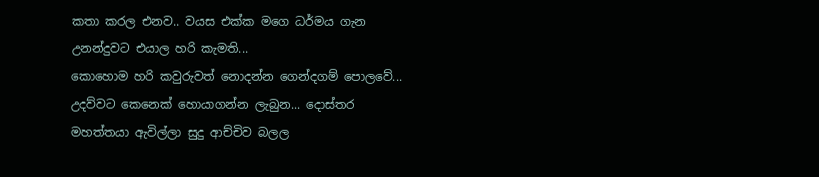කතා කරල එනව.. වයස එක්ක මගෙ ධර්මය ගැන උනන්දුවට එයාල හරි කැමති...
කොහොම හරි කවුරුවත් නොදන්න ගෙන්දගම් පොලවේ... උදව්වට කෙනෙක් හොයාගන්න ලැබුන... දොස්තර මහත්තයා ඇවිල්ලා සුදු ආච්චිව බලල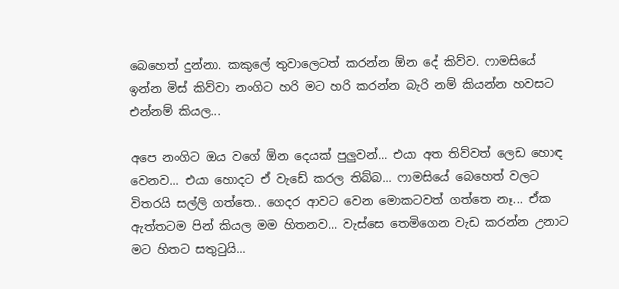බෙහෙත් දුන්නා. කකුලේ තුවාලෙටත් කරන්න ඕන දේ කිව්ව. ෆාමසියේ ඉන්න මිස් කිව්වා නංගිට හරි මට හරි කරන්න බැරි නම් කියන්න හවසට එන්නම් කියල...

අපෙ නංගිට ඔය වගේ ඕන දෙයක් පුලුවන්... එයා අත තිව්වත් ලෙඩ හොඳ වෙනව... එයා හොදට ඒ වැඩේ කරල තිබ්බ... ෆාමසියේ බෙහෙත් වලට විතරයි සල්ලි ගත්තෙ.. ගෙදර ආවට වෙන මොකටවත් ගත්තෙ නෑ... ඒක ඇත්තටම පින් කියල මම හිතනව... වැස්සෙ තෙමිගෙන වැඩ කරන්න උනාට මට හිතට සතුටුයි...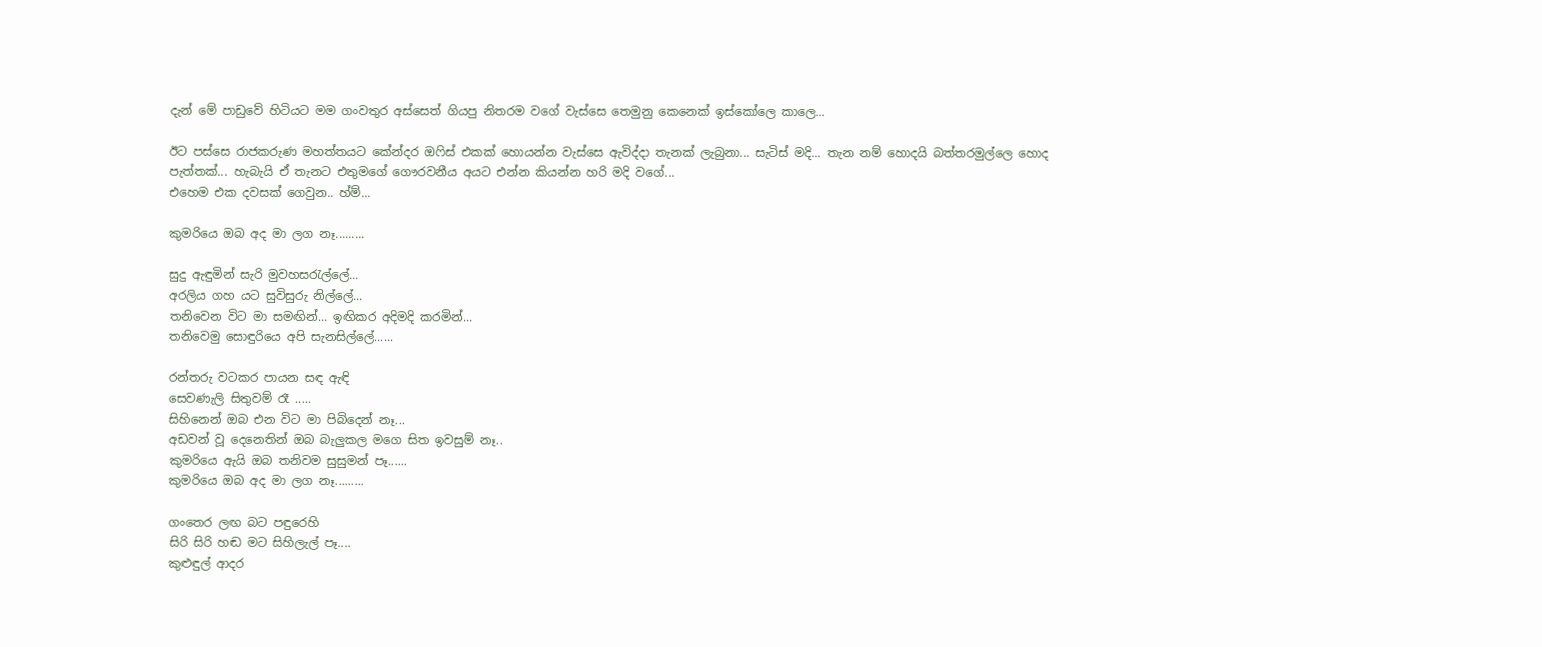දැන් මේ පාඩුවේ හිටියට මම ගංවතුර අස්සෙත් ගියපු නිතරම වගේ වැස්සෙ තෙමුනු කෙනෙක් ඉස්කෝලෙ කාලෙ...

ඊට පස්සෙ රාජකරුණ මහත්තයට කේන්දර ඔෆිස් එකක් හොයන්න වැස්සෙ ඇවිද්දා තැනක් ලැබුනා... සැටිස් මදි... තැන නම් හොදයි බත්තරමුල්ලෙ හොද පැත්තක්... හැබැයි ඒ තැනට එතුමගේ ගෞරවනීය අයට එන්න කියන්න හරි මදි වගේ...
එහෙම එක දවසක් ගෙවුන.. හ්ම්...

කුමරියෙ ඔබ අද මා ලග නෑ.........

සුදු ඇඳුමින් සැරි මුවහසරැල්ලේ...
අරලිය ගහ යට සුවිසුරු නිල්ලේ...
තනිවෙන විට මා සමඟින්... ඉඟිකර අදිමදි කරමින්...
තනිවෙමු සොඳුරියෙ අපි සැනසිල්ලේ......

රන්තරු වටකර පායන සඳ ඇඳි
සෙවණැලි සිතුවම් රෑ .....
සිහිනෙන් ඔබ එන විට මා පිබිදෙන් නෑ...
අඩවන් වූ දෙනෙතින් ඔබ බැලුකල මගෙ සිත ඉවසුම් නෑ..
කුමරියෙ ඇයි ඔබ තනිවම සුසුමන් පෑ......
කුමරියෙ ඔබ අද මා ලග නෑ.........

ගංතෙර ලඟ බට පඳුරෙහි
සිරි සිරි හඬ මට සිහිලැල් පෑ....
කුළුඳුල් ආදර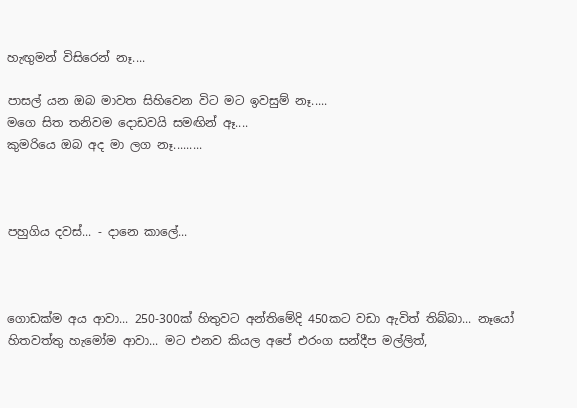හැඟුමන් විසිරෙන් නෑ....

පාසල් යන ඔබ මාවත සිහිවෙන විට මට ඉවසුම් නෑ.....
මගෙ සිත තනිවම දොඩවයි සමඟින් ඈ....
කුමරියෙ ඔබ අද මා ලග නෑ.........



පහුගිය දවස්... - දානෙ කාලේ...



ගොඩක්ම අය ආවා... 250-300ක් හිතුවට අන්තිමේදි 450කට වඩා ඇවිත් තිබ්බා... නෑයෝ හිතවත්තු හැමෝම ආවා... මට එනව කියල අපේ එරංග සන්දීප මල්ලිත්,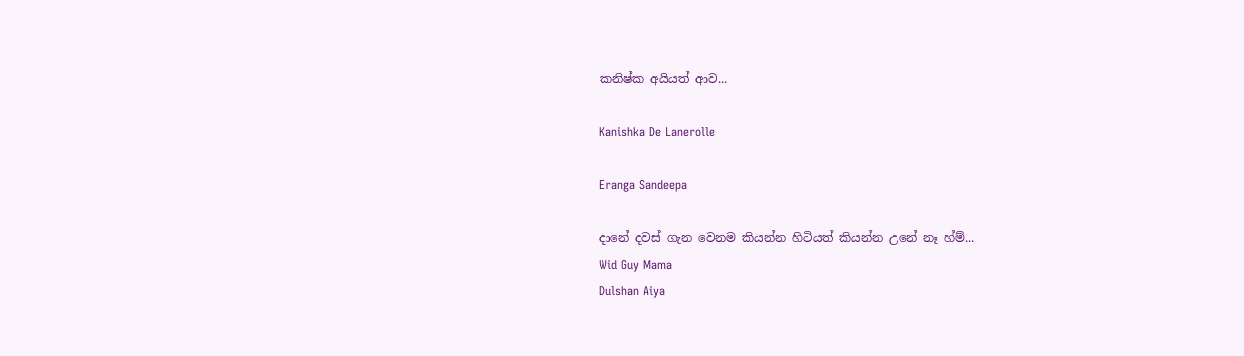කනිෂ්ක අයියත් ආව...

Kanishka De Lanerolle

Eranga Sandeepa

දානේ දවස් ගැන වෙනම කියන්න හිටියත් කියන්න උනේ නෑ හ්ම්...
Wid Guy Mama
Dulshan Aiya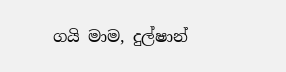ගයි මාම, දුල්ෂාන්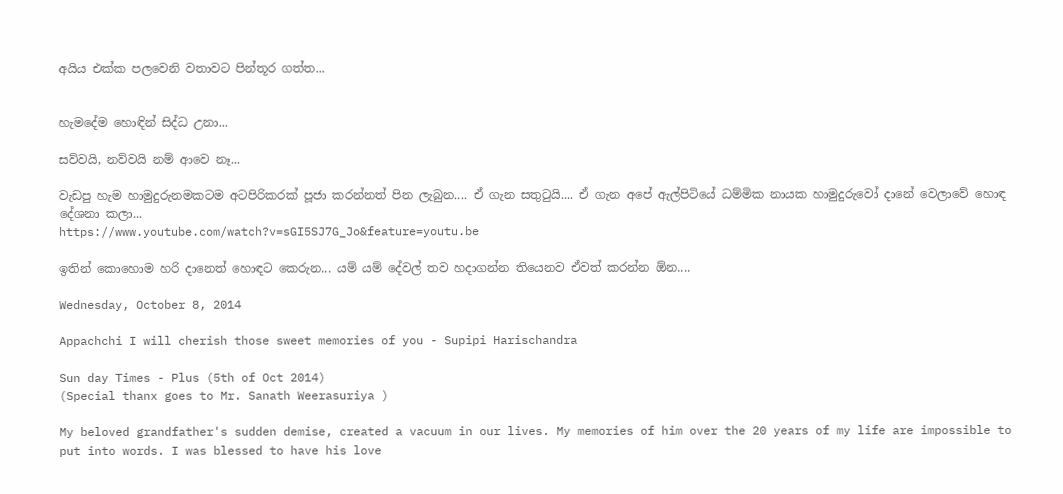අයිය එක්ක පලවෙනි වතාවට පින්තූර ගත්ත...


හැමදේම හොඳින් සිද්ධ උනා...

සව්වයි, නව්වයි නම් ආවෙ නෑ...

වැඩපු හැම හාමුදුරුනමකටම අටපිරිකරක් පූජා කරන්නත් පින ලැබුන.... ඒ ගැන සතුටුයි.... ඒ ගැන අපේ ඇල්පිටියේ ධම්මික නායක හාමුදුරුවෝ දානේ වෙලාවේ හොඳ දේශනා කලා...
https://www.youtube.com/watch?v=sGI5SJ7G_Jo&feature=youtu.be

ඉතින් කොහොම හරි දානෙත් හොඳට කෙරුන... යම් යම් දේවල් තව හදාගන්න තියෙනව ඒවත් කරන්න ඕන....

Wednesday, October 8, 2014

Appachchi I will cherish those sweet memories of you - Supipi Harischandra

Sun day Times - Plus (5th of Oct 2014)
(Special thanx goes to Mr. Sanath Weerasuriya )

My beloved grandfather's sudden demise, created a vacuum in our lives. My memories of him over the 20 years of my life are impossible to put into words. I was blessed to have his love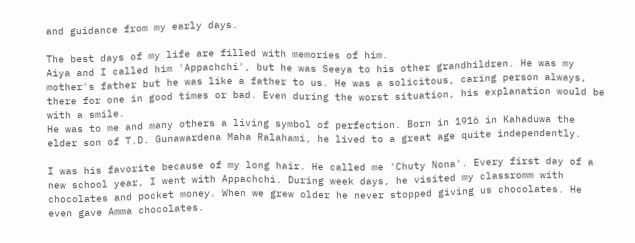and guidance from my early days.

The best days of my life are filled with memories of him.
Aiya and I called him 'Appachchi', but he was Seeya to his other grandhildren. He was my mother's father but he was like a father to us. He was a solicitous, caring person always, there for one in good times or bad. Even during the worst situation, his explanation would be with a smile.
He was to me and many others a living symbol of perfection. Born in 1916 in Kahaduwa the elder son of T.D. Gunawardena Maha Ralahami, he lived to a great age quite independently.

I was his favorite because of my long hair. He called me 'Chuty Nona'. Every first day of a new school year, I went with Appachchi. During week days, he visited my classromm with chocolates and pocket money. When we grew older he never stopped giving us chocolates. He even gave Amma chocolates.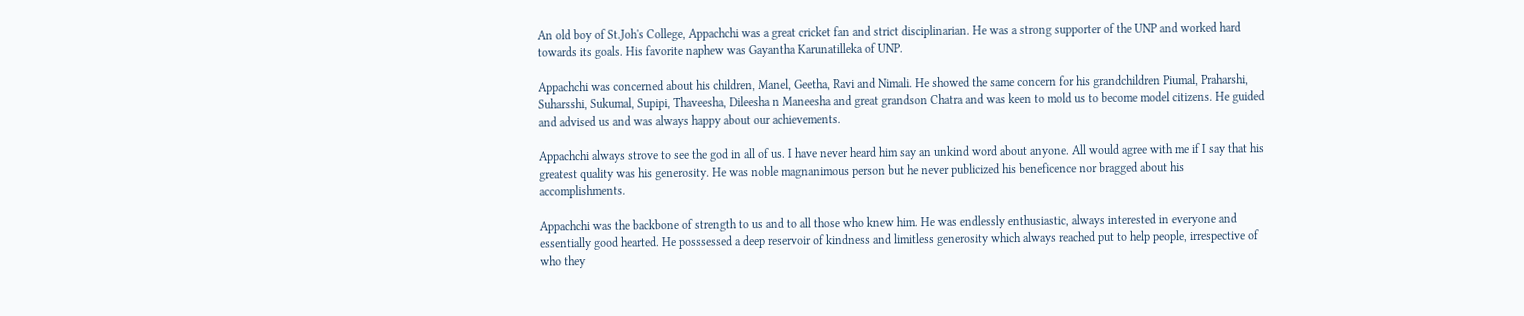An old boy of St.Joh's College, Appachchi was a great cricket fan and strict disciplinarian. He was a strong supporter of the UNP and worked hard towards its goals. His favorite naphew was Gayantha Karunatilleka of UNP.

Appachchi was concerned about his children, Manel, Geetha, Ravi and Nimali. He showed the same concern for his grandchildren Piumal, Praharshi, Suharsshi, Sukumal, Supipi, Thaveesha, Dileesha n Maneesha and great grandson Chatra and was keen to mold us to become model citizens. He guided and advised us and was always happy about our achievements.

Appachchi always strove to see the god in all of us. I have never heard him say an unkind word about anyone. All would agree with me if I say that his greatest quality was his generosity. He was noble magnanimous person but he never publicized his beneficence nor bragged about his accomplishments.

Appachchi was the backbone of strength to us and to all those who knew him. He was endlessly enthusiastic, always interested in everyone and essentially good hearted. He posssessed a deep reservoir of kindness and limitless generosity which always reached put to help people, irrespective of who they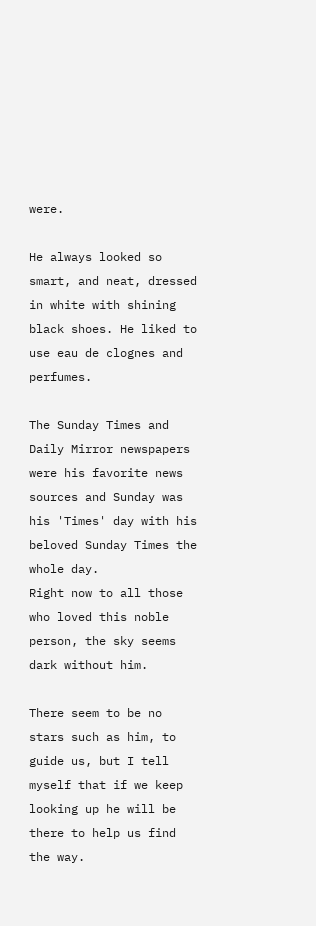were.

He always looked so smart, and neat, dressed in white with shining black shoes. He liked to use eau de clognes and perfumes.

The Sunday Times and Daily Mirror newspapers were his favorite news sources and Sunday was his 'Times' day with his beloved Sunday Times the whole day.
Right now to all those who loved this noble person, the sky seems dark without him.

There seem to be no stars such as him, to guide us, but I tell myself that if we keep looking up he will be there to help us find the way.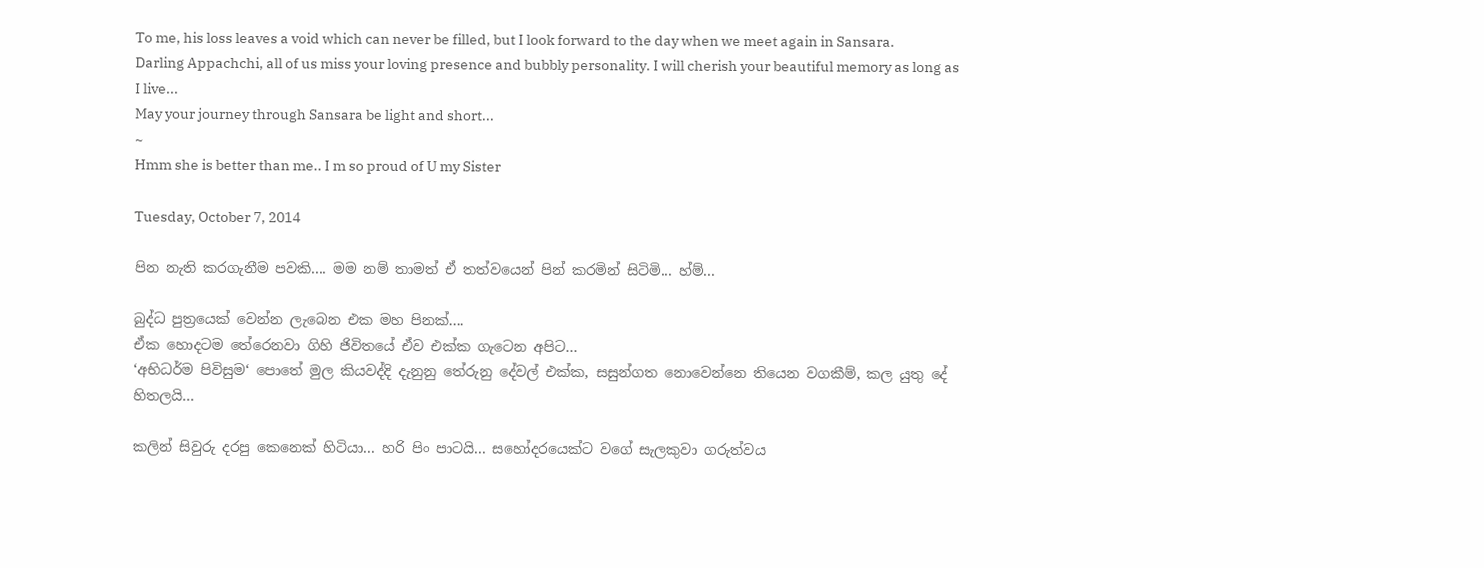To me, his loss leaves a void which can never be filled, but I look forward to the day when we meet again in Sansara.
Darling Appachchi, all of us miss your loving presence and bubbly personality. I will cherish your beautiful memory as long as I live...
May your journey through Sansara be light and short...
~
Hmm she is better than me.. I m so proud of U my Sister

Tuesday, October 7, 2014

පින නැති කරගැනීම පවකි.... මම නම් තාමත් ඒ තත්වයෙන් පින් කරමින් සිටිමි... හ්ම්...

බුද්ධ පුත්‍රයෙක් වෙන්න ලැබෙන එක මහ පිනක්....
ඒක හොදටම තේරෙනවා ගිහි ජිවිතයේ ඒව එක්ක ගැටෙන අපිට...
‘අභිධර්ම පිවිසුම‘ පොතේ මුල කියවද්දි දැනුනු තේරුනු දේවල් එක්ක, සසුන්ගත නොවෙන්නෙ තියෙන වගකීම්, කල යුතු දේ හිතලයි...

කලින් සිවුරු දරපු කෙනෙක් හිටියා... හරි පිං පාටයි... සහෝදරයෙක්ට වගේ සැලකුවා ගරුත්වය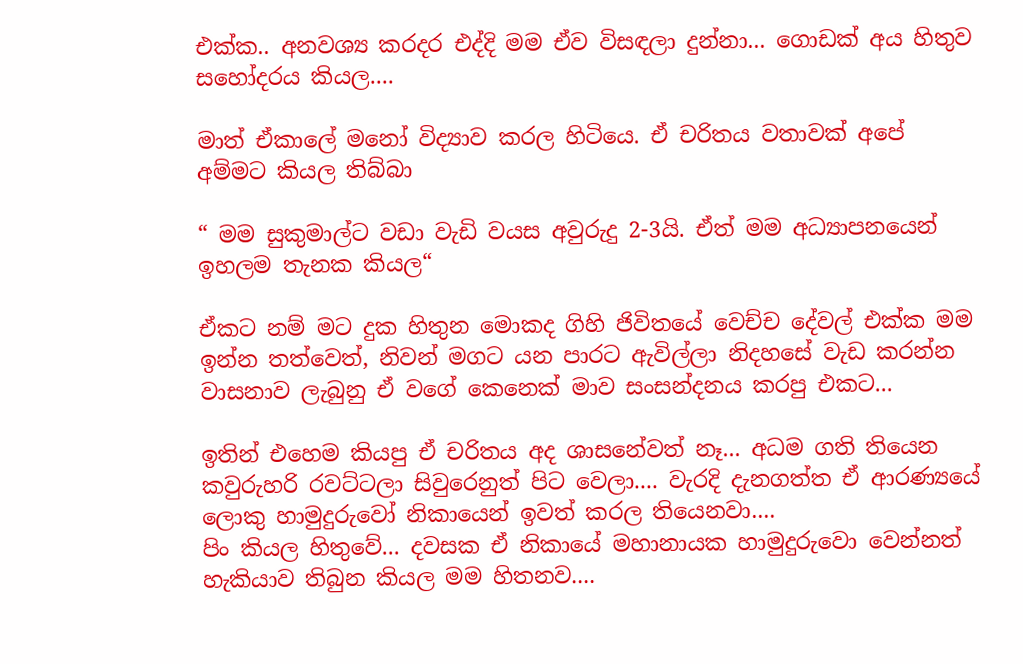එක්ක.. අනවශ්‍ය කරදර එද්දි මම ඒව විසඳලා දුන්නා... ගොඩක් අය හිතුව සහෝදරය කියල....

මාත් ඒකාලේ මනෝ විද්‍යාව කරල හිටියෙ. ඒ චරිතය වතාවක් අපේ අම්මට කියල තිබ්බා

“ මම සුකුමාල්ට වඩා වැඩි වයස අවුරුදු 2-3යි. ඒත් මම අධ්‍යාපනයෙන් ඉහලම තැනක කියල“

ඒකට නම් මට දුක හිතුන මොකද ගිහි ජිවිතයේ වෙච්ච දේවල් එක්ක මම ඉන්න තත්වෙත්, නිවන් මගට යන පාරට ඇවිල්ලා නිදහසේ වැඩ කරන්න වාසනාව ලැබුනු ඒ වගේ කෙනෙක් මාව සංසන්දනය කරපු එකට...

ඉතින් එහෙම කියපු ඒ චරිතය අද ශාසනේවත් නෑ... අධම ගති තියෙන කවුරුහරි රවට්ටලා සිවුරෙනුත් පිට වෙලා.... වැරදි දැනගත්ත ඒ ආරණ්‍යයේ ලොකු හාමුදුරුවෝ නිකායෙන් ඉවත් කරල තියෙනවා....
පිං කියල හිතුවේ... දවසක ඒ නිකායේ මහානායක හාමුදුරුවො වෙන්නත් හැකියාව තිබුන කියල මම හිතනව....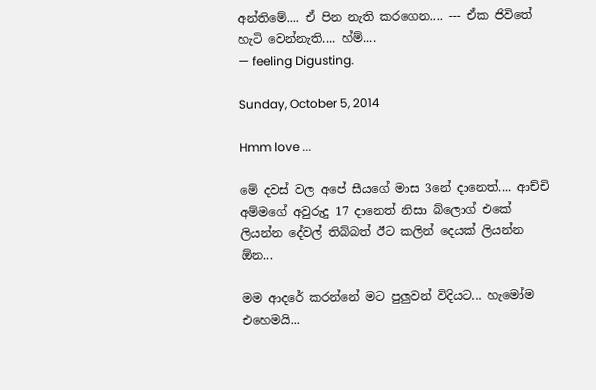අන්තිමේ.... ඒ පින නැති කරගෙන.... --- ඒක ජිවිතේ හැටි වෙන්නැති.... හ්ම්....
— feeling Digusting.

Sunday, October 5, 2014

Hmm love ...

මේ දවස් වල අපේ සීයගේ මාස 3නේ දානෙත්.... ආච්චි අම්මගේ අවුරුදු 17 දානෙත් නිසා බ්ලොග් එකේ ලියන්න දේවල් තිබ්බත් ඊට කලින් දෙයක් ලියන්න ඕන...

මම ආදරේ කරන්නේ මට පුලුවන් විදියට... හැමෝම එහෙමයි...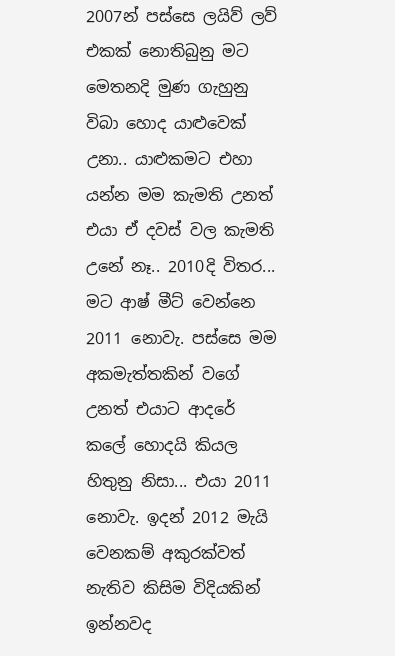2007න් පස්සෙ ලයිව් ලව් එකක් නොතිබුනු මට මෙතනදි මුණ ගැහුනු විබා හොද යාළුවෙක් උනා.. යාළුකමට එහා යන්න මම කැමති උනත් එයා ඒ දවස් වල කැමති උනේ නෑ.. 2010දි විතර...
මට ආෂ් මීට් වෙන්නෙ 2011 නොවැ. පස්සෙ මම අකමැත්තකින් වගේ උනත් එයාට ආදරේ කලේ හොදයි කියල හිතුනු නිසා... එයා 2011 නොවැ. ඉදන් 2012 මැයි වෙනකම් අකුරක්වත් නැතිව කිසිම විදියකින් ඉන්නවද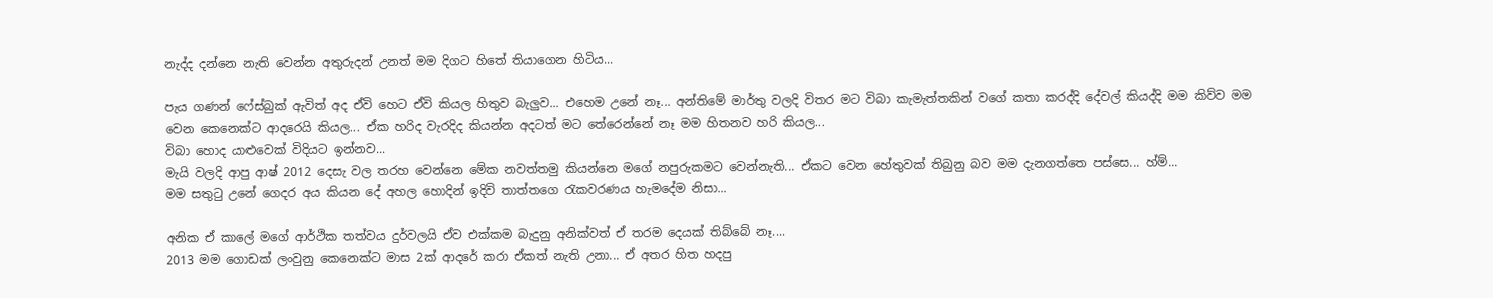නැද්ද දන්නෙ නැති වෙන්න අතුරුදන් උනත් මම දිගට හිතේ තියාගෙන හිටිය...

පැය ගණන් ෆේස්බුක් ඇවිත් අද ඒවි හෙට ඒවි කියල හිතුව බැලුව... එහෙම උනේ නෑ... අන්තිමේ මාර්තු වලදි විතර මට විබා කැමැත්තකින් වගේ කතා කරද්දි දේවල් කියද්දි මම කිව්ව මම වෙන කෙනෙක්ට ආදරෙයි කියල... ඒක හරිද වැරදිද කියන්න අදටත් මට තේරෙන්නේ නෑ මම හිතනව හරි කියල...
විබා හොද යාළුවෙක් විදියට ඉන්නව...
මැයි වලදි ආපු ආෂ් 2012 දෙසැ වල තරහ වෙන්නෙ මේක නවත්තමු කියන්නෙ මගේ නපුරුකමට වෙන්නැති... ඒකට වෙන හේතුවක් තිබුනු බව මම දැනගත්තෙ පස්සෙ... හ්ම්...
මම සතුටු උනේ ගෙදර අය කියන දේ අහල හොදින් ඉදිවි තාත්තගෙ රැකවරණය හැමදේම නිසා...

අනික ඒ කාලේ මගේ ආර්ථික තත්වය දුර්වලයි ඒව එක්කම බැදුනු අනික්වත් ඒ තරම දෙයක් තිබ්බේ නෑ....
2013 මම ගොඩක් ලංවුනු කෙනෙක්ට මාස 2ක් ආදරේ කරා ඒකත් නැති උනා... ඒ අතර හිත හදපු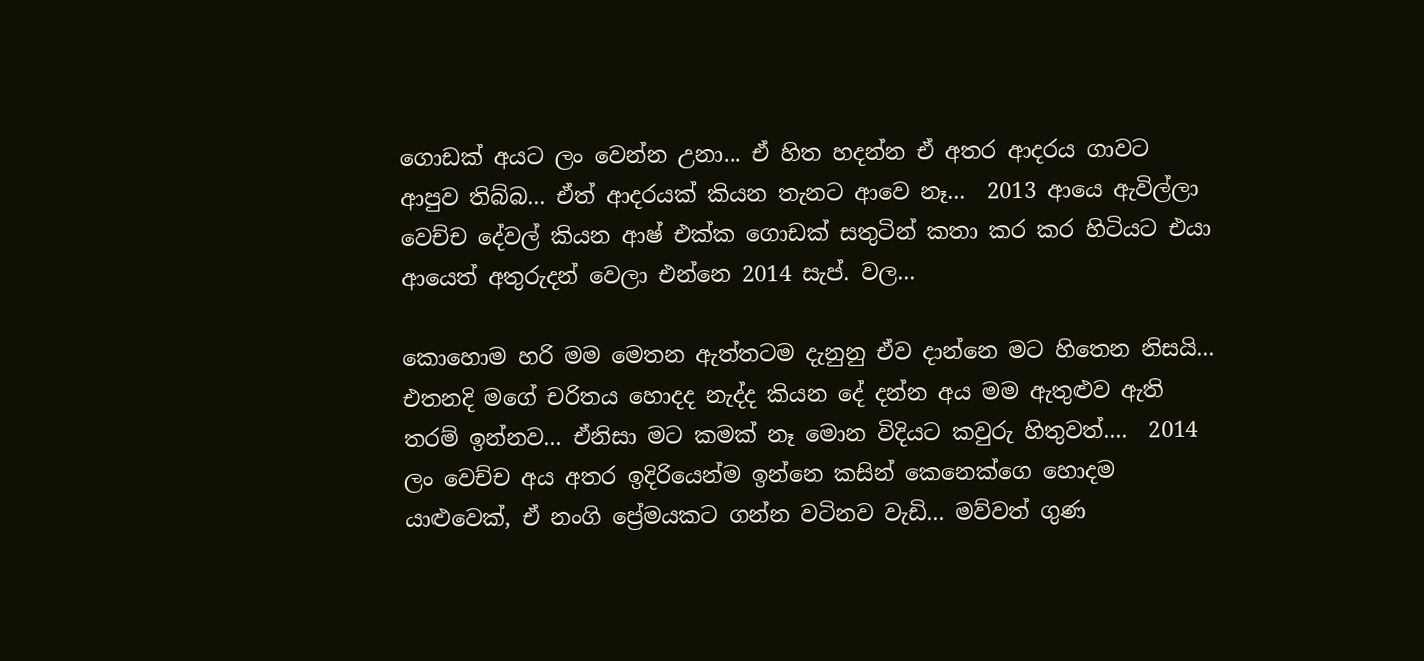ගොඩක් අයට ලං වෙන්න උනා... ඒ හිත හදන්න ඒ අතර ආදරය ගාවට ආපුව තිබ්බ... ඒත් ආදරයක් කියන තැනට ආවෙ නෑ...  2013 ආයෙ ඇවිල්ලා වෙච්ච දේවල් කියන ආෂ් එක්ක ගොඩක් සතුටින් කතා කර කර හිටියට එයා ආයෙත් අතුරුදන් වෙලා එන්නෙ 2014 සැප්. වල...

කොහොම හරි මම මෙතන ඇත්තටම දැනුනු ඒව දාන්නෙ මට හිතෙන නිසයි... එතනදි මගේ චරිතය හොදද නැද්ද කියන දේ දන්න අය මම ඇතුළුව ඇති තරම් ඉන්නව... ඒනිසා මට කමක් නෑ මොන විදියට කවුරු හිතුවත්....  2014 ලං වෙච්ච අය අතර ඉදිරියෙන්ම ඉන්නෙ කසින් කෙනෙක්ගෙ හොදම යාළුවෙක්, ඒ නංගි ප්‍රේමයකට ගන්න වටිනව වැඩි... මව්වත් ගුණ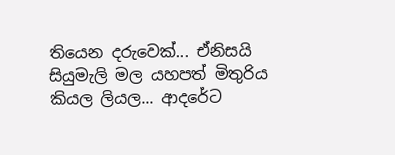තියෙන දරුවෙක්... ඒනිසයි සියුමැලි මල යහපත් මිතුරිය කියල ලියල... ආදරේට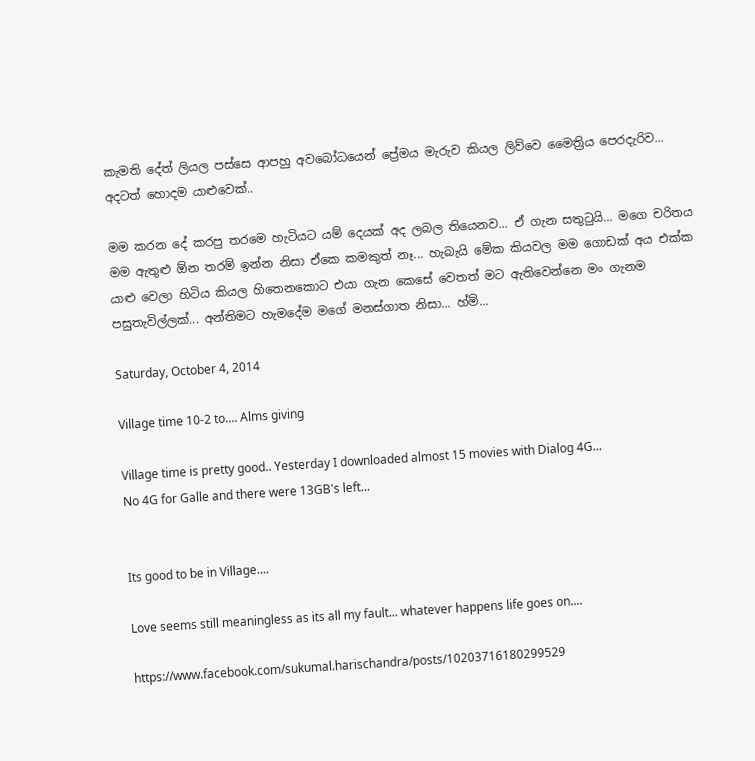කැමති දේත් ලියල පස්සෙ ආපහු අවබෝධයෙන් ප්‍රේමය මැරුව කියල ලිව්වෙ මෛත්‍රිය පෙරදැරිව... අදටත් හොදම යාළුවෙක්..

මම කරන දේ කරපු තරමෙ හැටියට යම් දෙයක් අද ලබල තියෙනව... ඒ ගැන සතුටුයි... මගෙ චරිතය මම ඇතුළු ඕන තරම් ඉන්න නිසා ඒකෙ කමකුත් නෑ... හැබැයි මේක කියවල මම ගොඩක් අය එක්ක යාළු වෙලා හිටිය කියල හිතෙනකොට එයා ගැන කෙසේ වෙතත් මට ඇතිවෙන්නෙ මං ගැනම පසුතැවිල්ලක්... අන්තිමට හැමදේම මගේ මනස්ගාත නිසා... හ්ම්...

Saturday, October 4, 2014

Village time 10-2 to.... Alms giving

Village time is pretty good.. Yesterday I downloaded almost 15 movies with Dialog 4G...
No 4G for Galle and there were 13GB's left...


Its good to be in Village....

Love seems still meaningless as its all my fault... whatever happens life goes on....

https://www.facebook.com/sukumal.harischandra/posts/10203716180299529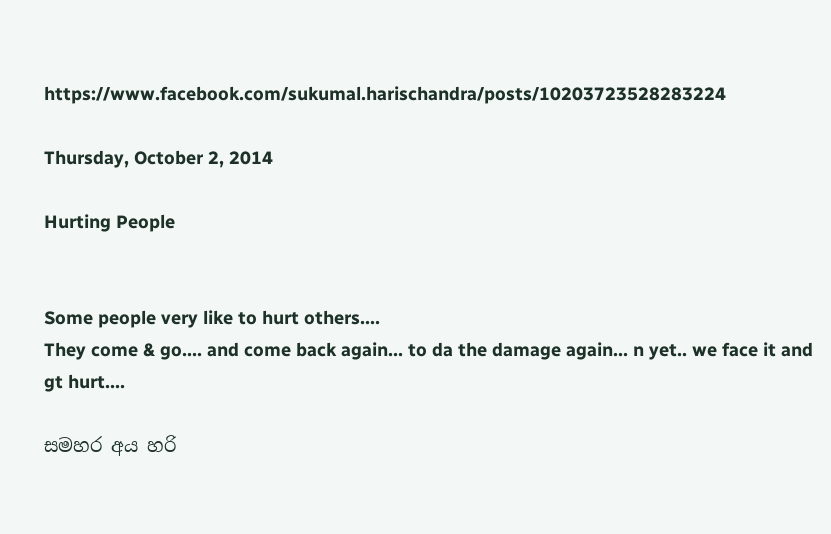https://www.facebook.com/sukumal.harischandra/posts/10203723528283224

Thursday, October 2, 2014

Hurting People


Some people very like to hurt others....
They come & go.... and come back again... to da the damage again... n yet.. we face it and gt hurt....

සමහර අය හරි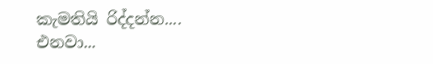කැමතියි රිද්දන්න....
එනවා...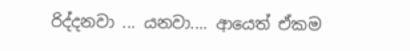රිද්දනවා ... යනවා.... ආයෙත් ඒකම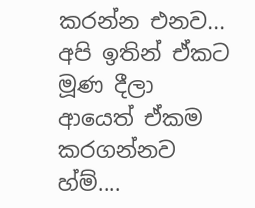කරන්න එනව...
අපි ඉතින් ඒකට මූණ දීලා ආයෙත් ඒකම කරගන්නව හ්ම්....